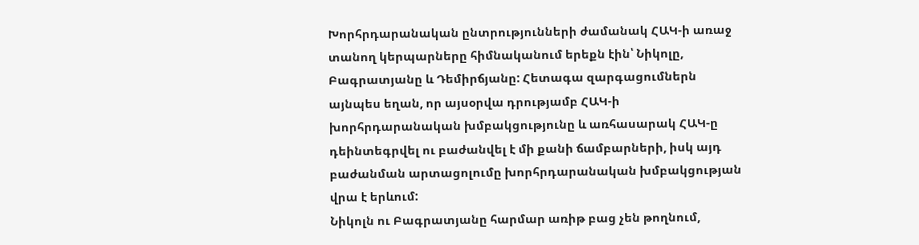Խորհրդարանական ընտրությունների ժամանակ ՀԱԿ-ի առաջ տանող կերպարները հիմնականում երեքն էին՝ Նիկոլը, Բագրատյանը և Դեմիրճյանը: Հետագա զարգացումներն այնպես եղան, որ այսօրվա դրությամբ ՀԱԿ-ի խորհրդարանական խմբակցությունը և առհասարակ ՀԱԿ-ը դեինտեգրվել ու բաժանվել է մի քանի ճամբարների, իսկ այդ բաժանման արտացոլումը խորհրդարանական խմբակցության վրա է երևում:
Նիկոլն ու Բագրատյանը հարմար առիթ բաց չեն թողնում,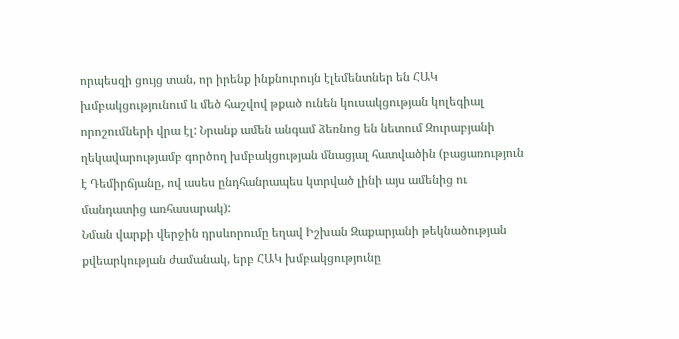որպեսզի ցույց տան, որ իրենք ինքնուրույն էլեմենտներ են ՀԱԿ խմբակցությունում և մեծ հաշվով թքած ունեն կուսակցության կոլեգիալ որոշումների վրա էլ: Նրանք ամեն անգամ ձեռնոց են նետում Զուրաբյանի ղեկավարությամբ գործող խմբակցության մնացյալ հատվածին (բացառություն է Դեմիրճյանը, ով ասես ընդհանրապես կտրված լինի այս ամենից ու մանդատից առհասարակ):
Նման վարքի վերջին դրսևորումը եղավ Իշխան Զաքարյանի թեկնածության քվեարկության ժամանակ, երբ ՀԱԿ խմբակցությունը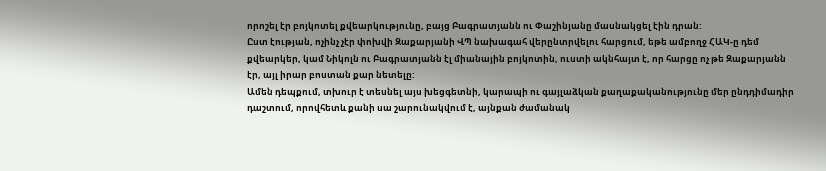որոշել էր բոյկոտել քվեարկությունը, բայց Բագրատյանն ու Փաշինյանը մասնակցել էին դրան:
Ըստ էության, ոչինչ չէր փոխվի Զաքարյանի ՎՊ նախագահ վերընտրվելու հարցում, եթե ամբողջ ՀԱԿ-ը դեմ քվեարկեր, կամ Նիկոլն ու Բագրատյանն էլ միանային բոյկոտին, ուստի ակնհայտ է, որ հարցը ոչ թե Զաքարյանն էր, այլ իրար բոստան քար նետելը:
Ամեն դեպքում, տխուր է տեսնել այս խեցգետնի, կարապի ու գայլաձկան քաղաքականությունը մեր ընդդիմադիր դաշտում, որովհետև քանի սա շարունակվում է, այնքան ժամանակ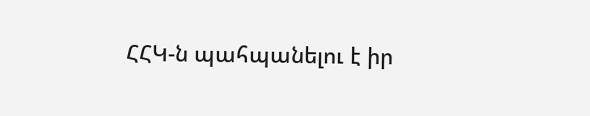ՀՀԿ-ն պահպանելու է իր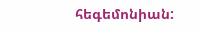հեգեմոնիան: